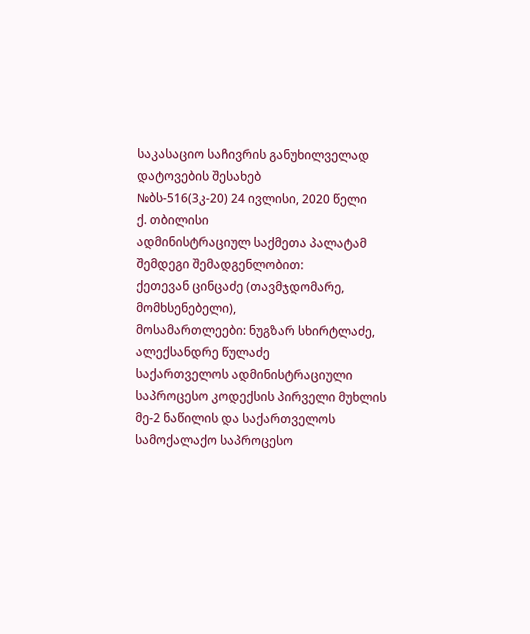საკასაციო საჩივრის განუხილველად დატოვების შესახებ
№ბს-516(3კ-20) 24 ივლისი, 2020 წელი
ქ. თბილისი
ადმინისტრაციულ საქმეთა პალატამ
შემდეგი შემადგენლობით:
ქეთევან ცინცაძე (თავმჯდომარე, მომხსენებელი),
მოსამართლეები: ნუგზარ სხირტლაძე, ალექსანდრე წულაძე
საქართველოს ადმინისტრაციული საპროცესო კოდექსის პირველი მუხლის მე-2 ნაწილის და საქართველოს სამოქალაქო საპროცესო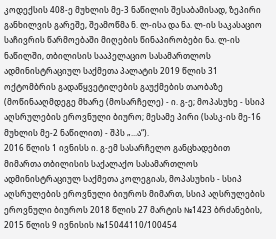კოდექსის 408-ე მუხლის მე-3 ნაწილის შესაბამისად, ზეპირი განხილვის გარეშე, შეამოწმა ნ. ლ-ისა და ნა. ლ-ის საკასაციო საჩივრის წარმოებაში მიღების წინაპირობები ნა. ლ-ის ნაწილში, თბილისის სააპელაციო სასამართლოს ადმინისტრაციულ საქმეთა პალატის 2019 წლის 31 ოქტომბრის გადაწყვეტილების გაუქმების თაობაზე (მოწინააღმდეგე მხარე (მოსარჩელე) - ი. გ-ე; მოპასუხე - სსიპ აღსრულების ეროვნული ბიურო; მესამე პირი (სასკ-ის მე-16 მუხლის მე-2 ნაწილით) - შპს „...ა“).
2016 წლის 1 ივნისს ი. გ-ემ სასარჩელო განცხადებით მიმართა თბილისის საქალაქო სასამართლოს ადმინისტრაციულ საქმეთა კოლეგიას, მოპასუხის - სსიპ აღსრულების ეროვნული ბიუროს მიმართ, სსიპ აღსრულების ეროვნული ბიუროს 2018 წლის 27 მარტის №1423 ბრძანების, 2015 წლის 9 ივნისის №15044110/100454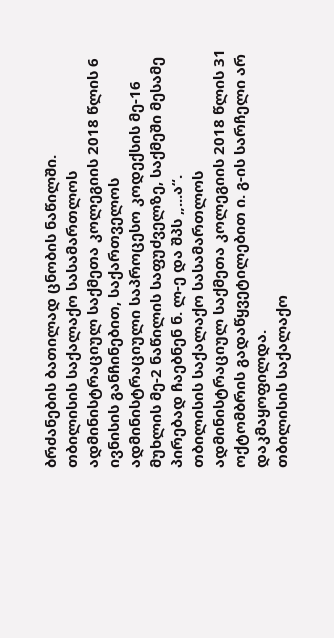ბრძანების ბათილად ცნობის ნაწილში.
თბილისის საქალაქო სასამართლოს ადმინისტრაციულ საქმეთა კოლეგიის 2018 წლის 6 ივნისის განჩინებით, საქართველოს ადმინისტრაციული საპროცესო კოდექსის მე-16 მუხლის მე-2 ნაწილის საფუძველზე, საქმეში მესამე პირებად ჩაებნენ ნ. ლ-ე და შპს „...ა“.
თბილისის საქალაქო სასამართლოს ადმინისტრაციულ საქმეთა კოლეგიის 2018 წლის 31 ოქტომბრის გადაწყვეტილებით ი. გ-ის სარჩელი არ დაკმაყოფილდა.
თბილისის საქალაქო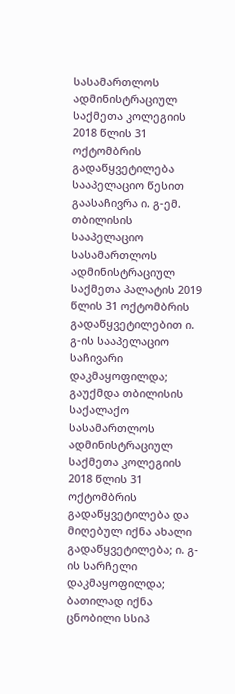სასამართლოს ადმინისტრაციულ საქმეთა კოლეგიის 2018 წლის 31 ოქტომბრის გადაწყვეტილება სააპელაციო წესით გაასაჩივრა ი. გ-ემ.
თბილისის სააპელაციო სასამართლოს ადმინისტრაციულ საქმეთა პალატის 2019 წლის 31 ოქტომბრის გადაწყვეტილებით ი. გ-ის სააპელაციო საჩივარი დაკმაყოფილდა; გაუქმდა თბილისის საქალაქო სასამართლოს ადმინისტრაციულ საქმეთა კოლეგიის 2018 წლის 31 ოქტომბრის გადაწყვეტილება და მიღებულ იქნა ახალი გადაწყვეტილება; ი. გ-ის სარჩელი დაკმაყოფილდა; ბათილად იქნა ცნობილი სსიპ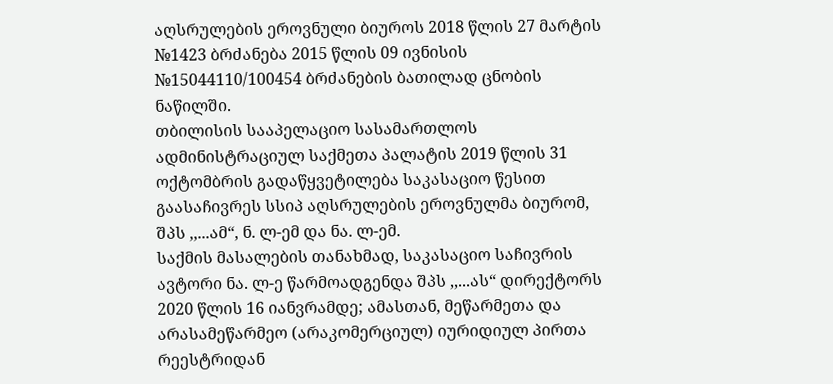აღსრულების ეროვნული ბიუროს 2018 წლის 27 მარტის №1423 ბრძანება 2015 წლის 09 ივნისის №15044110/100454 ბრძანების ბათილად ცნობის ნაწილში.
თბილისის სააპელაციო სასამართლოს ადმინისტრაციულ საქმეთა პალატის 2019 წლის 31 ოქტომბრის გადაწყვეტილება საკასაციო წესით გაასაჩივრეს სსიპ აღსრულების ეროვნულმა ბიურომ, შპს ,,...ამ“, ნ. ლ-ემ და ნა. ლ-ემ.
საქმის მასალების თანახმად, საკასაციო საჩივრის ავტორი ნა. ლ-ე წარმოადგენდა შპს ,,...ას“ დირექტორს 2020 წლის 16 იანვრამდე; ამასთან, მეწარმეთა და არასამეწარმეო (არაკომერციულ) იურიდიულ პირთა რეესტრიდან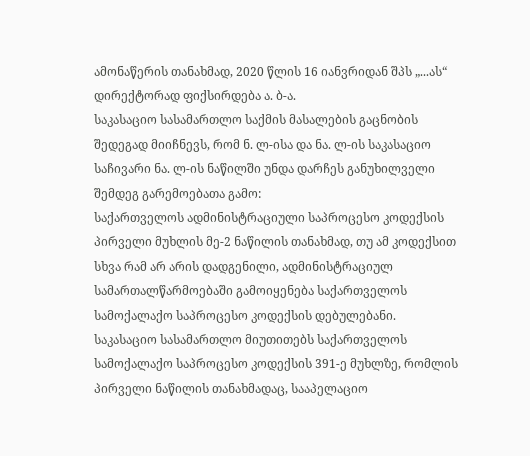ამონაწერის თანახმად, 2020 წლის 16 იანვრიდან შპს „...ას“ დირექტორად ფიქსირდება ა. ბ-ა.
საკასაციო სასამართლო საქმის მასალების გაცნობის შედეგად მიიჩნევს, რომ ნ. ლ-ისა და ნა. ლ-ის საკასაციო საჩივარი ნა. ლ-ის ნაწილში უნდა დარჩეს განუხილველი შემდეგ გარემოებათა გამო:
საქართველოს ადმინისტრაციული საპროცესო კოდექსის პირველი მუხლის მე-2 ნაწილის თანახმად, თუ ამ კოდექსით სხვა რამ არ არის დადგენილი, ადმინისტრაციულ სამართალწარმოებაში გამოიყენება საქართველოს სამოქალაქო საპროცესო კოდექსის დებულებანი.
საკასაციო სასამართლო მიუთითებს საქართველოს სამოქალაქო საპროცესო კოდექსის 391-ე მუხლზე, რომლის პირველი ნაწილის თანახმადაც, სააპელაციო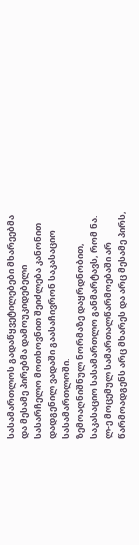სასამართლოს გადაწყვეტილებები მხარეებმა და მესამე პირებმა დამოუკიდებელი სასარჩელო მოთხოვნით შეიძლება კანონით დადგენილ ვადაში გაასაჩივრონ საკასაციო სასამართლოში.
ზემოაღნიშნულ ნორმაზე დაყრდნობით, საკასაციო სასამართლო განმარტავს, რომ ნა. ლ-ე მოცემულ სამართალწარმოებაში არ წარმოადგენს არც მხარეს და არც მესამე პირს,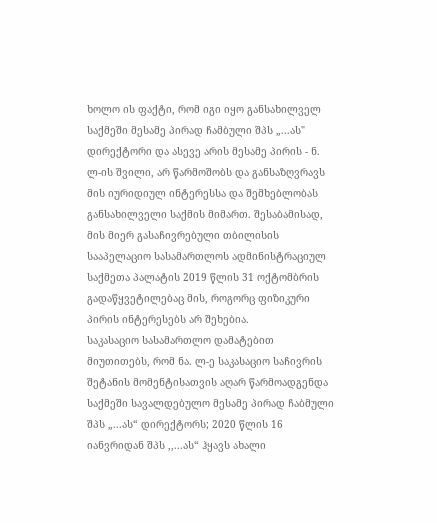ხოლო ის ფაქტი, რომ იგი იყო განსახილველ საქმეში მესამე პირად ჩამბული შპს „...ას" დირექტორი და ასევე არის მესამე პირის - ნ. ლ-ის შვილი, არ წარმოშობს და განსაზღვრავს მის იურიდიულ ინტერესსა და შემხებლობას განსახილველი საქმის მიმართ. შესაბამისად, მის მიერ გასაჩივრებული თბილისის სააპელაციო სასამართლოს ადმინისტრაციულ საქმეთა პალატის 2019 წლის 31 ოქტომბრის გადაწყვეტილებაც მის, როგორც ფიზიკური პირის ინტერესებს არ შეხებია.
საკასაციო სასამართლო დამატებით მიუთითებს, რომ ნა. ლ-ე საკასაციო საჩივრის შეტანის მომენტისათვის აღარ წარმოადგენდა საქმეში სავალდებულო მესამე პირად ჩაბმული შპს „...ას“ დირექტორს; 2020 წლის 16 იანვრიდან შპს ,,...ას“ ჰყავს ახალი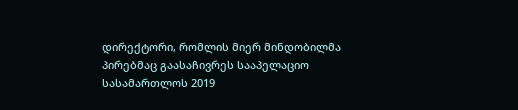დირექტორი, რომლის მიერ მინდობილმა პირებმაც გაასაჩივრეს სააპელაციო სასამართლოს 2019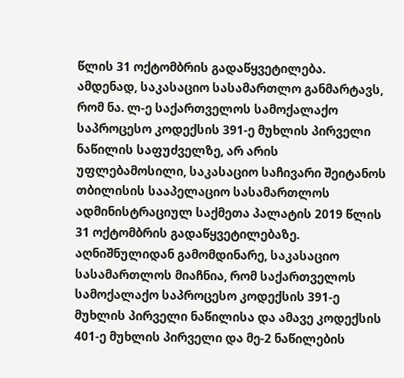წლის 31 ოქტომბრის გადაწყვეტილება.
ამდენად, საკასაციო სასამართლო განმარტავს, რომ ნა. ლ-ე საქართველოს სამოქალაქო საპროცესო კოდექსის 391-ე მუხლის პირველი ნაწილის საფუძველზე, არ არის უფლებამოსილი, საკასაციო საჩივარი შეიტანოს თბილისის სააპელაციო სასამართლოს ადმინისტრაციულ საქმეთა პალატის 2019 წლის 31 ოქტომბრის გადაწყვეტილებაზე.
აღნიშნულიდან გამომდინარე, საკასაციო სასამართლოს მიაჩნია, რომ საქართველოს სამოქალაქო საპროცესო კოდექსის 391-ე მუხლის პირველი ნაწილისა და ამავე კოდექსის 401-ე მუხლის პირველი და მე-2 ნაწილების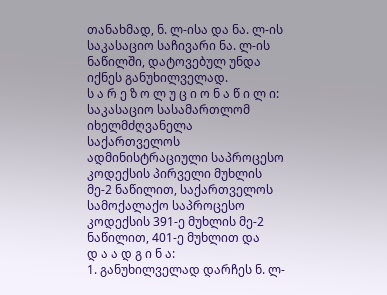თანახმად, ნ. ლ-ისა და ნა. ლ-ის საკასაციო საჩივარი ნა. ლ-ის ნაწილში, დატოვებულ უნდა იქნეს განუხილველად.
ს ა რ ე ზ ო ლ უ ც ი ო ნ ა წ ი ლ ი:
საკასაციო სასამართლომ იხელმძღვანელა საქართველოს ადმინისტრაციული საპროცესო კოდექსის პირველი მუხლის მე-2 ნაწილით, საქართველოს სამოქალაქო საპროცესო კოდექსის 391-ე მუხლის მე-2 ნაწილით, 401-ე მუხლით და
დ ა ა დ გ ი ნ ა:
1. განუხილველად დარჩეს ნ. ლ-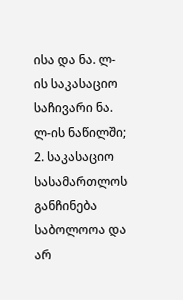ისა და ნა. ლ-ის საკასაციო საჩივარი ნა. ლ-ის ნაწილში;
2. საკასაციო სასამართლოს განჩინება საბოლოოა და არ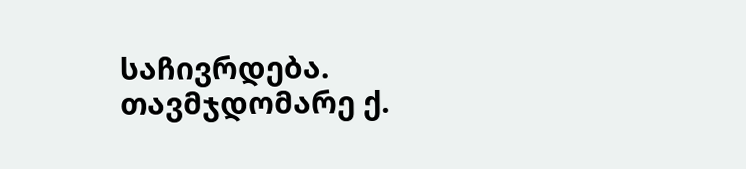საჩივრდება.
თავმჯდომარე ქ.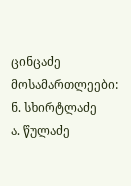ცინცაძე
მოსამართლეები: ნ. სხირტლაძე
ა. წულაძე